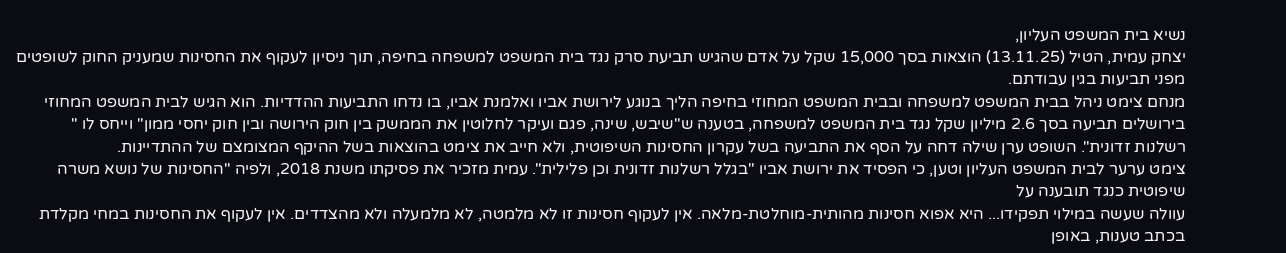נשיא בית המשפט העליון,
יצחק עמית, הטיל (13.11.25) הוצאות בסך 15,000 שקל על אדם שהגיש תביעת סרק נגד בית המשפט למשפחה בחיפה, תוך ניסיון לעקוף את החסינות שמעניק החוק לשופטים מפני תביעות בגין עבודתם.
מנחם צימט ניהל בבית המשפט למשפחה ובבית המשפט המחוזי בחיפה הליך בנוגע לירושת אביו ואלמנת אביו, בו נדחו התביעות ההדדיות. הוא הגיש לבית המשפט המחוזי בירושלים תביעה בסך 2.6 מיליון שקל נגד בית המשפט למשפחה, בטענה ש"שיבש, שינה, פגם ועיקר לחלוטין את הממשק בין חוק הירושה ובין חוק יחסי ממון" וייחס לו "
רשלנות זדונית". השופט ערן שילה דחה על הסף את התביעה בשל עקרון החסינות השיפוטית, ולא חייב את צימט בהוצאות בשל ההיקף המצומצם של ההתדיינות.
צימט ערער לבית המשפט העליון וטען, כי הפסיד את ירושת אביו "בגלל רשלנות זדונית וכן פלילית". עמית מזכיר את פסיקתו משנת 2018, ולפיה "החסינות של נושא משרה שיפוטית כנגד תובענה על
עוולה שעשה במילוי תפקידו... היא אפוא חסינות מהותית-מוחלטת-מלאה. אין לעקוף חסינות זו לא מלמטה, לא מלמעלה ולא מהצדדים. אין לעקוף את החסינות במחי מקלדת בכתב טענות, באופן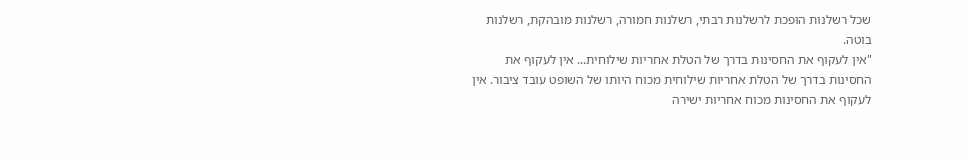שכל רשלנות הופכת לרשלנות רבתי, רשלנות חמורה, רשלנות מובהקת, רשלנות בוטה.
"אין לעקוף את החסינות בדרך של הטלת אחריות שילוחית... אין לעקוף את החסינות בדרך של הטלת אחריות שילוחית מכוח היותו של השופט עובד ציבור. אין לעקוף את החסינות מכוח אחריות ישירה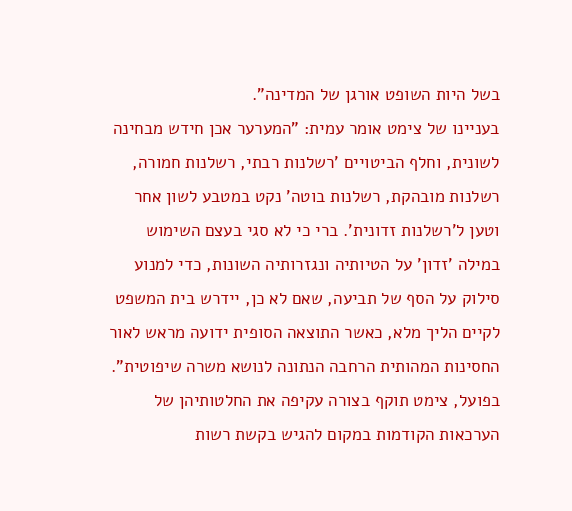בשל היות השופט אורגן של המדינה".
בעניינו של צימט אומר עמית: "המערער אכן חידש מבחינה לשונית, וחלף הביטויים 'רשלנות רבתי, רשלנות חמורה, רשלנות מובהקת, רשלנות בוטה' נקט במטבע לשון אחר וטען ל'רשלנות זדונית'. ברי כי לא סגי בעצם השימוש במילה 'זדון' על הטיותיה ונגזרותיה השונות, כדי למנוע סילוק על הסף של תביעה, שאם לא כן, יידרש בית המשפט לקיים הליך מלא, כאשר התוצאה הסופית ידועה מראש לאור החסינות המהותית הרחבה הנתונה לנושא משרה שיפוטית".
בפועל, צימט תוקף בצורה עקיפה את החלטותיהן של הערכאות הקודמות במקום להגיש בקשת רשות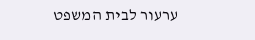ערעור לבית המשפט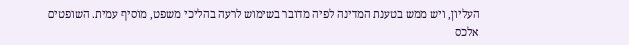העליון, ויש ממש בטענת המדינה לפיה מדובר בשימוש לרעה בהליכי משפט, מוסיף עמית. השופטים
אלכס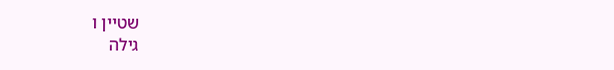שטיין ו
גילה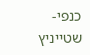כנפי-שטייניץ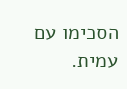הסכימו עם עמית.